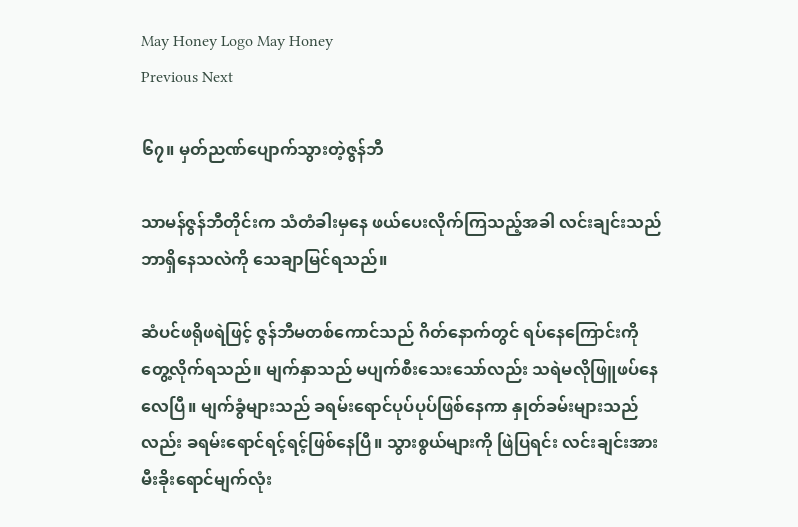May Honey Logo May Honey
Previous Next

၆၇။ မှတ်ညဏ်ပျောက်သွားတဲ့ဇွန်ဘီ

သာမန်ဇွန်ဘီတိုင်းက သံတံခါးမှနေ ဖယ်ပေးလိုက်ကြသည့်အခါ လင်းချင်းသည် ဘာရှိနေသလဲကို သေချာမြင်ရသည်။

ဆံပင်ဖရိုဖရဲဖြင့် ဇွန်ဘီမတစ်ကောင်သည် ဂိတ်နောက်တွင် ရပ်နေကြောင်းကို တွေ့လိုက်ရသည်။ မျက်နှာသည် မပျက်စီးသေးသော်လည်း သရဲမလိုဖြူဖပ်နေလေပြီ။ မျက်ခွံများသည် ခရမ်းရောင်ပုပ်ပုပ်ဖြစ်နေကာ နှုတ်ခမ်းများသည်လည်း ခရမ်းရောင်ရင့်ရင့်ဖြစ်နေပြီ။ သွားစွယ်များကို ဖြဲပြရင်း လင်းချင်းအား မီးခိုးရောင်မျက်လုံး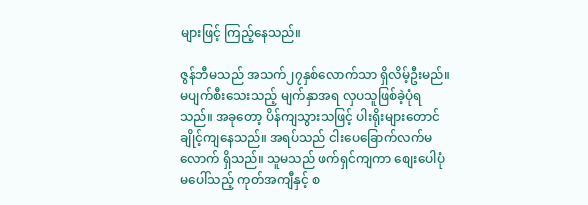များဖြင့် ကြည့်နေသည်။

ဇွန်ဘီမသည် အသက်၂၇နှစ်လောက်သာ ရှိလိမ့်ဦးမည်။ မပျက်စီးသေးသည့် မျက်နှာအရ လှပသူဖြစ်ခဲ့ပုံရသည်။ အခုတော့ ပိန်ကျသွားသဖြင့် ပါးရိုးများတောင် ချိုင့်ကျနေသည်။ အရပ်သည် ငါးပေခြောက်လက်မလောက် ရှိသည်။ သူမသည် ဖက်ရှင်ကျကာ စျေးပေါပုံမပေါ်သည့် ကုတ်အကျီနှင့် စ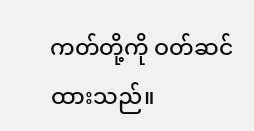ကတ်တို့ကို ဝတ်ဆင်ထားသည်။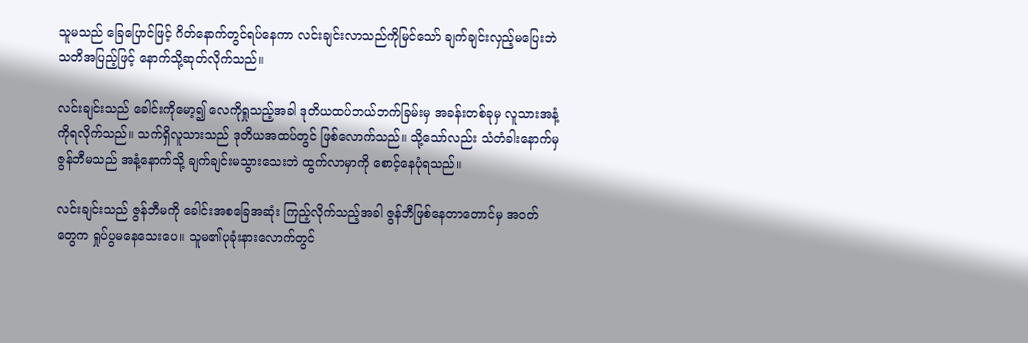သူမသည် ခြေပြောင်ဖြင့် ဂိတ်နောက်တွင်ရပ်နေကာ လင်းချင်းလာသည်ကိုမြင်သော် ချက်ချင်းလှည့်မပြေးဘဲ သတိအပြည့်ဖြင့် နောက်သို့ဆုတ်လိုက်သည်။

လင်းချင်းသည် ခေါင်းကိုမော့၍ လေကိုရှုသည့်အခါ ဒုတိယထပ်ဘယ်ဘက်ခြမ်းမှ အခန်းတစ်ခုမှ လူသားအနံ့ကိုရလိုက်သည်။ သက်ရှိလူသားသည် ဒုတိယအထပ်တွင် ဖြစ်လောက်သည်။ သို့သော်လည်း သံတံခါးနောက်မှ ဇွန်ဘီမသည် အနံ့နောက်သို့ ချက်ချင်းမသွားသေးဘဲ ထွက်လာမှာကို စောင့်နေပုံရသည်။

လင်းချင်းသည် ဇွန်ဘီမကို ခေါင်းအစခြေအဆုံး ကြည့်လိုက်သည့်အခါ ဇွန်ဘီဖြစ်နေတာတောင်မှ အဝတ်တွေက ရှုပ်ပွမနေသေးပေ။ သူမ၏ပုခုံးနားလောက်တွင်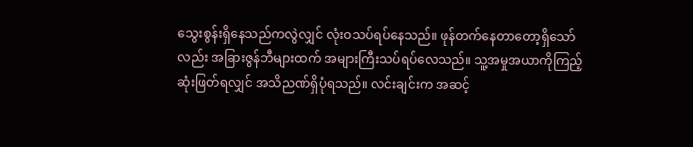သွေးစွန်းရှိနေသည်ကလွဲလျှင် လုံးဝသပ်ရပ်နေသည်။ ဖုန်တက်နေတာတော့ရှိသော်လည်း အခြားဇွန်ဘီများထက် အများကြီးသပ်ရပ်လေသည်။ သူ့အမှုအယာကိုကြည့်ဆုံးဖြတ်ရလျှင် အသိညဏ်ရှိပုံရသည်။ လင်းချင်းက အဆင့်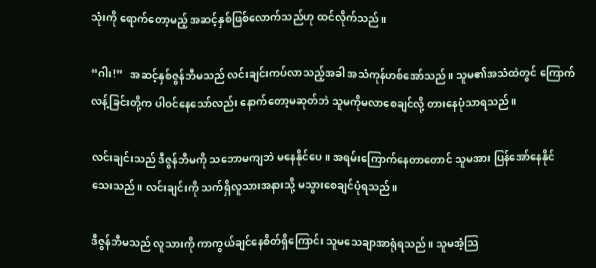သုံးကို ရောက်တော့မည့် အဆင့်နှစ်ဖြစ်လောက်သည်ဟု ထင်လိုက်သည်။

“ဂါး!”   အဆင့်နှစ်ဇွန်ဘီမသည် လင်းချင်းကပ်လာသည့်အခါ အသံကုန်ဟစ်အော်သည်။ သူမ၏အသံထဲတွင် ကြောက်လန့်ခြင်းတို့က ပါဝင်နေသော်လည်း နောက်တော့မဆုတ်ဘဲ သူမကိုမလာစေချင်လို့ တားနေပုံသာရသည်။

လင်းချင်းသည် ဒီဇွန်ဘီမကို သဘောမကျဘဲ မနေနိုင်ပေ။ အရမ်းကြောက်နေတာတောင် သူမအား ပြန်အော်နေနိုင်သေးသည်။ လင်းချင်းကို သက်ရှိလူသားအနားသို့ မသွားစေချင်ပုံရသည်။

ဒီဇွန်ဘီမသည် လူသားကို ကာကွယ်ချင်နေစိတ်ရှိကြောင်း သူမသေချာအာရုံရသည်။ သူမအံ့သြ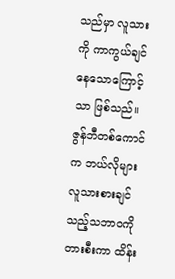သည်မှာ လူသားကို ကာကွယ်ချင်နေသောကြောင့်သာ ဖြစ်သည်။ ဇွန်ဘီတစ်ကောင်က ဘယ်လိုများ လူသားစားချင်သည့်သဘာဝကို တားစီးကာ ထိန်း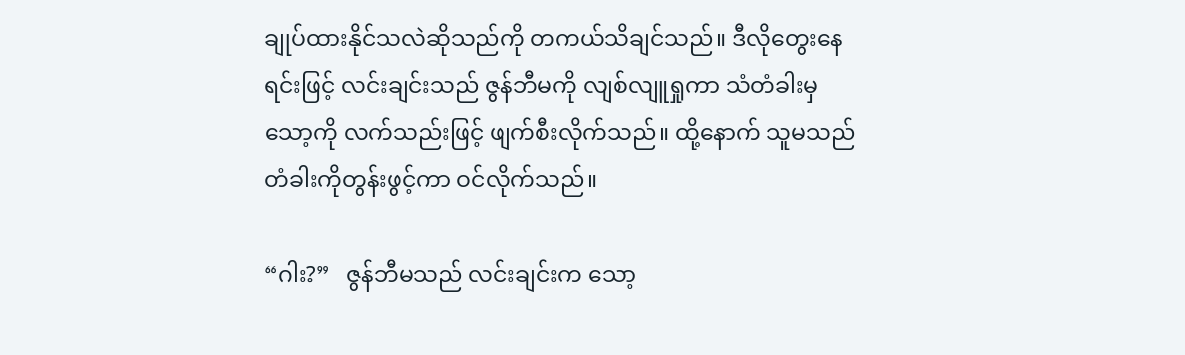ချုပ်ထားနိုင်သလဲဆိုသည်ကို တကယ်သိချင်သည်။ ဒီလိုတွေးနေရင်းဖြင့် လင်းချင်းသည် ဇွန်ဘီမကို လျစ်လျူရှုကာ သံတံခါးမှ သော့ကို လက်သည်းဖြင့် ဖျက်စီးလိုက်သည်။ ထို့နောက် သူမသည် တံခါးကိုတွန်းဖွင့်ကာ ဝင်လိုက်သည်။

“ဂါး?”   ဇွန်ဘီမသည် လင်းချင်းက သော့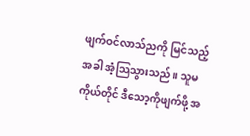ဖျက်ဝင်လာသ်ညကို မြင်သည့်အခါ အံ့သြသွားသည်။ သူမကိုယ်တိုင် ဒီသော့ကိုဖျက်ဖို့ အ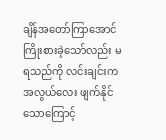ချိန်အတော်ကြာအောင် ကြိုးစားခဲ့သော်လည်း မရသည်ကို လင်းချင်းက အလွယ်လေး ဖျက်နိုင်သောကြောင့်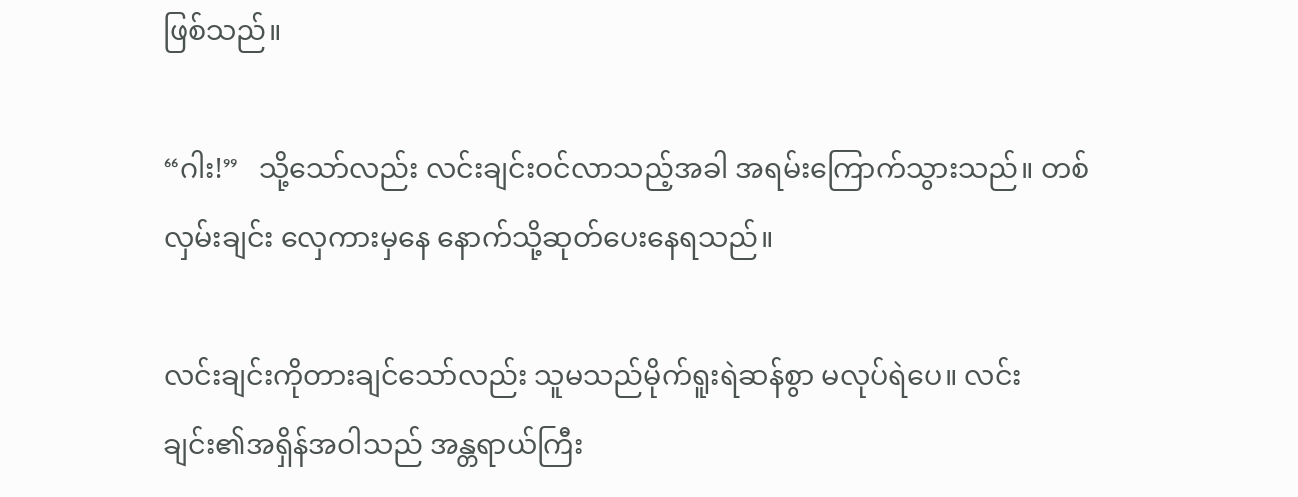ဖြစ်သည်။

“ဂါး!”   သို့သော်လည်း လင်းချင်းဝင်လာသည့်အခါ အရမ်းကြောက်သွားသည်။ တစ်လှမ်းချင်း လှေကားမှနေ နောက်သို့ဆုတ်ပေးနေရသည်။

လင်းချင်းကိုတားချင်သော်လည်း သူမသည်မိုက်ရူးရဲဆန်စွာ မလုပ်ရဲပေ။ လင်းချင်း၏အရှိန်အဝါသည် အန္တရာယ်ကြီး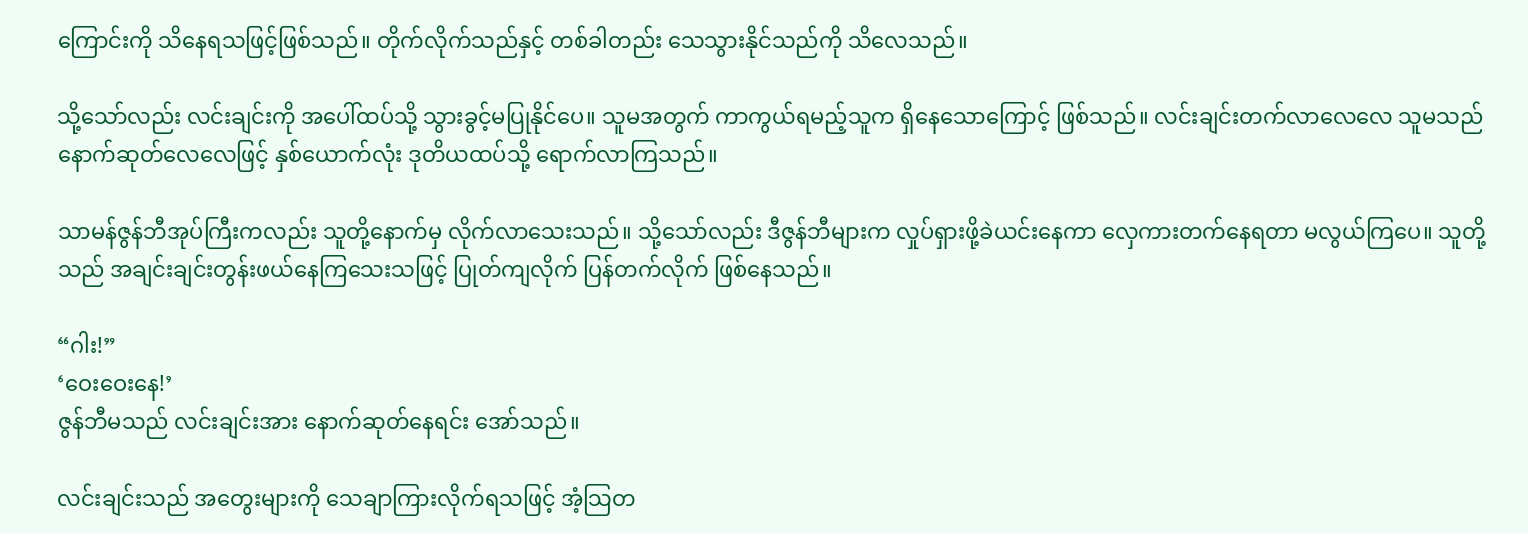ကြောင်းကို သိနေရသဖြင့်ဖြစ်သည်။ တိုက်လိုက်သည်နှင့် တစ်ခါတည်း သေသွားနိုင်သည်ကို သိလေသည်။

သို့သော်လည်း လင်းချင်းကို အပေါ်ထပ်သို့ သွားခွင့်မပြုနိုင်ပေ။ သူမအတွက် ကာကွယ်ရမည့်သူက ရှိနေသောကြောင့် ဖြစ်သည်။ လင်းချင်းတက်လာလေလေ သူမသည် နောက်ဆုတ်လေလေဖြင့် နှစ်ယောက်လုံး ဒုတိယထပ်သို့ ရောက်လာကြသည်။

သာမန်ဇွန်ဘီအုပ်ကြီးကလည်း သူတို့နောက်မှ လိုက်လာသေးသည်။ သို့သော်လည်း ဒီဇွန်ဘီများက လှုပ်ရှားဖို့ခဲယင်းနေကာ လှေကားတက်နေရတာ မလွယ်ကြပေ။ သူတို့သည် အချင်းချင်းတွန်းဖယ်နေကြသေးသဖြင့် ပြုတ်ကျလိုက် ပြန်တက်လိုက် ဖြစ်နေသည်။

“ဂါး!”
‘ဝေးဝေးနေ!’
ဇွန်ဘီမသည် လင်းချင်းအား နောက်ဆုတ်နေရင်း အော်သည်။

လင်းချင်းသည် အတွေးများကို သေချာကြားလိုက်ရသဖြင့် အံ့သြတ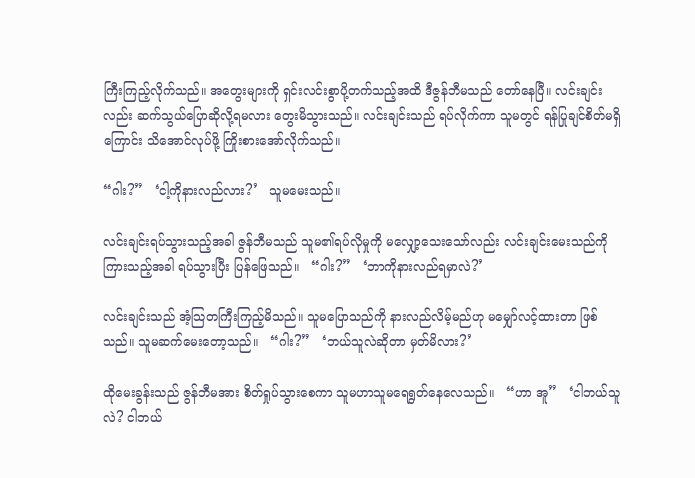ကြီးကြည့်လိုက်သည်။ အတွေးများကို ရှင်းလင်းစွာပို့တက်သည့်အထိ ဒီဇွန်ဘီမသည် တော်နေပြီ။ လင်းချင်းလည်း ဆက်သွယ်ပြောဆိုလို့ရမလား တွေးမိသွားသည်။ လင်းချင်းသည် ရပ်လိုက်ကာ သူမတွင် ရန်ပြုချင်စိတ်မရှိကြောင်း သိအောင်လုပ်ဖို့ ကြိုးစားအော်လိုက်သည်။

“ဂါး?”   ‘ငါ့ကိုနားလည်လား?’   သူမမေးသည်။

လင်းချင်းရပ်သွားသည့်အခါ ဇွန်ဘီမသည် သူမ၏ရပ်လိုမှုကို မလျှော့သေးသော်လည်း လင်းချင်းမေးသည်ကို ကြားသည့်အခါ ရပ်သွားပြီး ပြန်ဖြေသည်။   “ဂါး?”   ‘ဘာကိုနားလည်ရမှာလဲ?’

လင်းချင်းသည် အံ့သြတကြီးကြည့်မိသည်။ သူမပြောသည်ကို နားလည်လိမ့်မည်ဟု မမျှော်လင့်ထားတာ ဖြစ်သည်။ သူမဆက်မေးတော့သည်။   “ဂါး?”   ‘ဘယ်သူလဲဆိုတာ မှတ်မိလား?’

ထိုမေးခွန်းသည် ဇွန်ဘီမအား စိတ်ရှုပ်သွားစေကာ သူမဟာသူမရေရွတ်နေလေသည်။   “ဟာ အူ”   ‘ငါဘယ်သူလဲ? ငါဘယ်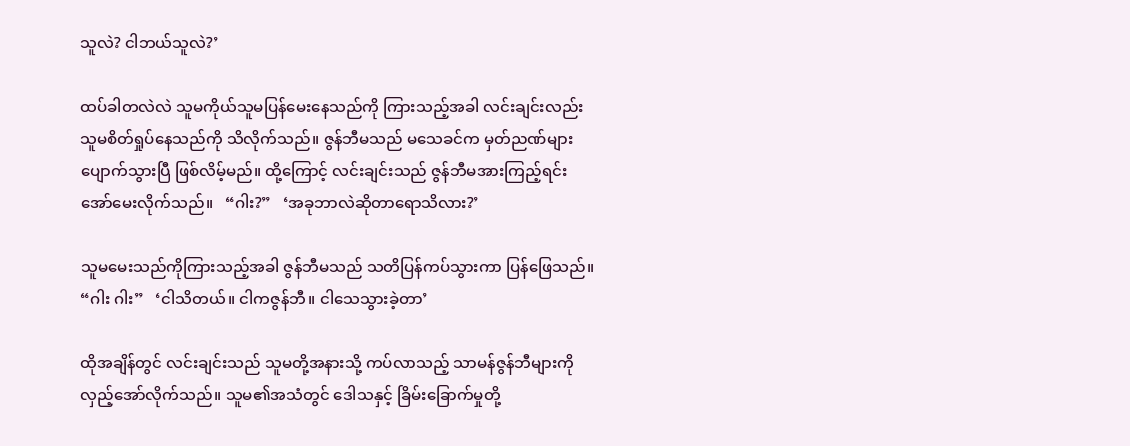သူလဲ? ငါဘယ်သူလဲ?’

ထပ်ခါတလဲလဲ သူမကိုယ်သူမပြန်မေးနေသည်ကို ကြားသည့်အခါ လင်းချင်းလည်း သူမစိတ်ရှုပ်နေသည်ကို သိလိုက်သည်။ ဇွန်ဘီမသည် မသေခင်က မှတ်ညဏ်များ ပျောက်သွားပြီ ဖြစ်လိမ့်မည်။ ထို့ကြောင့် လင်းချင်းသည် ဇွန်ဘီမအားကြည့်ရင်း အော်မေးလိုက်သည်။   “ဂါး?”   ‘အခုဘာလဲဆိုတာရောသိလား?’

သူမမေးသည်ကိုကြားသည့်အခါ ဇွန်ဘီမသည် သတိပြန်ကပ်သွားကာ ပြန်ဖြေသည်။   “ဂါး ဂါး”   ‘ငါသိတယ်။ ငါကဇွန်ဘီ။ ငါသေသွားခဲ့တာ’

ထိုအချိန်တွင် လင်းချင်းသည် သူမတို့အနားသို့ ကပ်လာသည့် သာမန်ဇွန်ဘီများကို လှည့်အော်လိုက်သည်။ သူမ၏အသံတွင် ဒေါသနှင့် ခြိမ်းခြောက်မှုတို့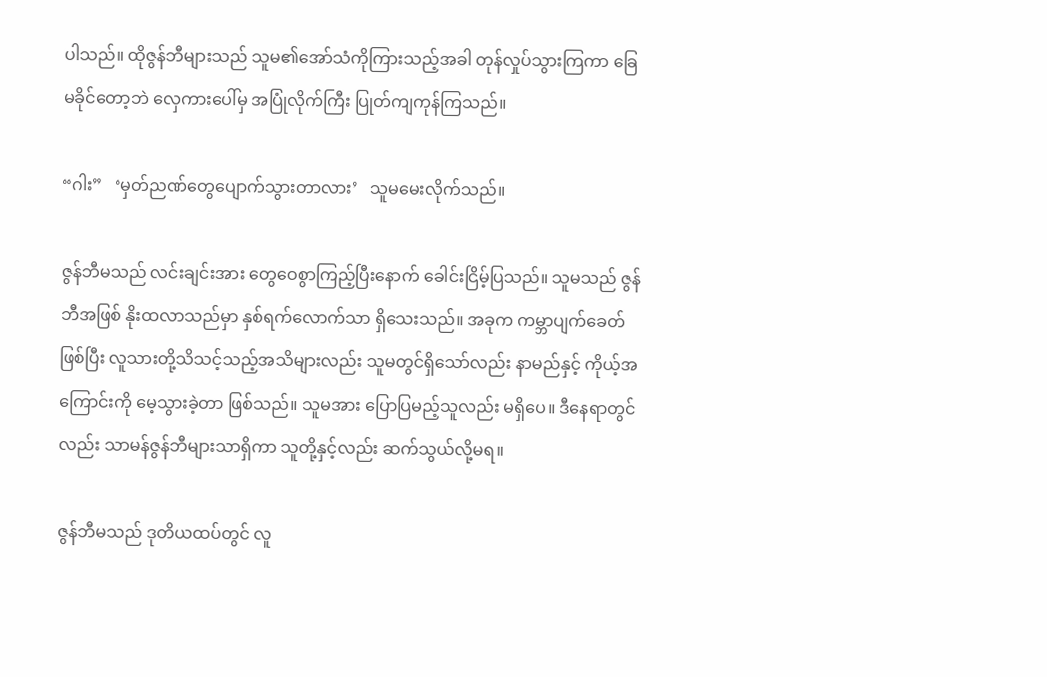ပါသည်။ ထိုဇွန်ဘီများသည် သူမ၏အော်သံကိုကြားသည့်အခါ တုန်လှုပ်သွားကြကာ ခြေမခိုင်တော့ဘဲ လှေကားပေါ်မှ အပြုံလိုက်ကြီး ပြုတ်ကျကုန်ကြသည်။

“ဂါး”   ‘မှတ်ညဏ်တွေပျောက်သွားတာလား’   သူမမေးလိုက်သည်။

ဇွန်ဘီမသည် လင်းချင်းအား တွေဝေစွာကြည့်ပြီးနောက် ခေါင်းငြိမ့်ပြသည်။ သူမသည် ဇွန်ဘီအဖြစ် နိုးထလာသည်မှာ နှစ်ရက်လောက်သာ ရှိသေးသည်။ အခုက ကမ္ဘာပျက်ခေတ်ဖြစ်ပြီး လူသားတို့သိသင့်သည့်အသိများလည်း သူမတွင်ရှိသော်လည်း နာမည်နှင့် ကိုယ့်အကြောင်းကို မေ့သွားခဲ့တာ ဖြစ်သည်။ သူမအား ပြောပြမည့်သူလည်း မရှိပေ။ ဒီနေရာတွင်လည်း သာမန်ဇွန်ဘီများသာရှိကာ သူတို့နှင့်လည်း ဆက်သွယ်လို့မရ။

ဇွန်ဘီမသည် ဒုတိယထပ်တွင် လူ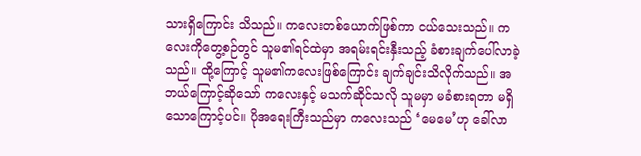သားရှိကြောင်း သိသည်။ ကလေးတစ်ယောက်ဖြစ်ကာ ငယ်သေးသည်။ ကလေးကိုတွေ့စဉ်တွင် သူမ၏ရင်ထဲမှာ အရမ်းရင်းနှီးသည့် ခံစားချက်ပေါ်လာခဲ့သည်။ ထို့ကြောင့် သူမ၏ကလေးဖြစ်ကြောင်း ချက်ချင်းသိလိုက်သည်။ အဘယ်ကြောင့်ဆိုသော် ကလေးနှင့် မသက်ဆိုင်သလို သူမမှာ မခံစားရတာ မရှိသောကြောင့်ပင်။ ပိုအရေးကြီးသည်မှာ ကလေးသည် ‘မေမေ’ဟု ခေါ်လာ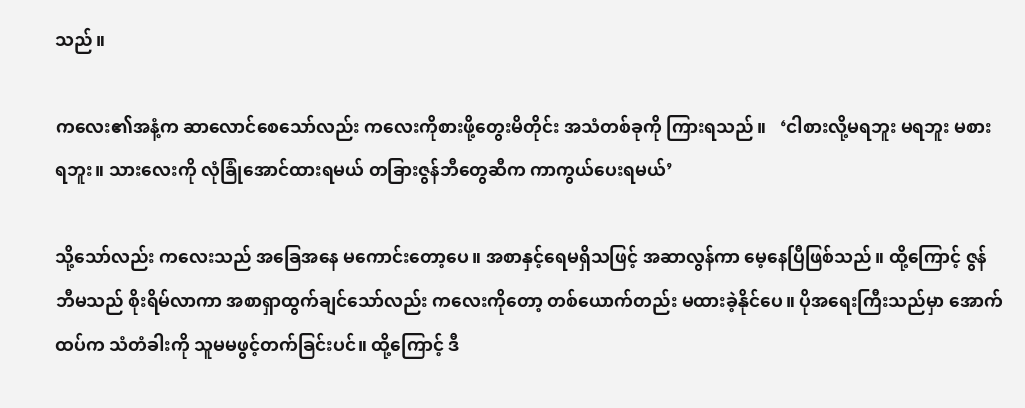သည်။

ကလေး၏အနံ့က ဆာလောင်စေသော်လည်း ကလေးကိုစားဖို့တွေးမိတိုင်း အသံတစ်ခုကို ကြားရသည်။   ‘ငါစားလို့မရဘူး မရဘူး မစားရဘူး။ သားလေးကို လုံခြုံအောင်ထားရမယ် တခြားဇွန်ဘီတွေဆီက ကာကွယ်ပေးရမယ်’

သို့သော်လည်း ကလေးသည် အခြေအနေ မကောင်းတော့ပေ။ အစာနှင့်ရေမရှိသဖြင့် အဆာလွန်ကာ မေ့နေပြီဖြစ်သည်။ ထို့ကြောင့် ဇွန်ဘီမသည် စိုးရိမ်လာကာ အစာရှာထွက်ချင်သော်လည်း ကလေးကိုတော့ တစ်ယောက်တည်း မထားခဲ့နိုင်ပေ။ ပိုအရေးကြီးသည်မှာ အောက်ထပ်က သံတံခါးကို သူမမဖွင့်တက်ခြင်းပင်။ ထို့ကြောင့် ဒီ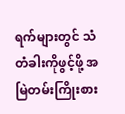ရက်များတွင် သံတံခါးကိုဖွင့်ဖို့ အမြဲတမ်းကြိုးစား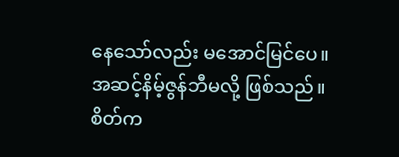နေသော်လည်း မအောင်မြင်ပေ။ အဆင့်နိမ့်ဇွန်ဘီမလို့ ဖြစ်သည်။ စိတ်က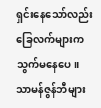ရှင်းနေသော်လည်း ခြေလက်များက သွက်မနေပေ။ သာမန်ဇွန်ဘီများ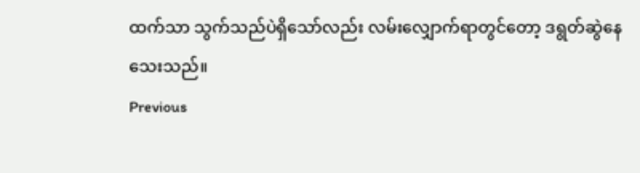ထက်သာ သွက်သည်ပဲရှိသော်လည်း လမ်းလျှောက်ရာတွင်တော့ ဒရွတ်ဆွဲနေသေးသည်။
Previous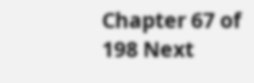Chapter 67 of 198 Next